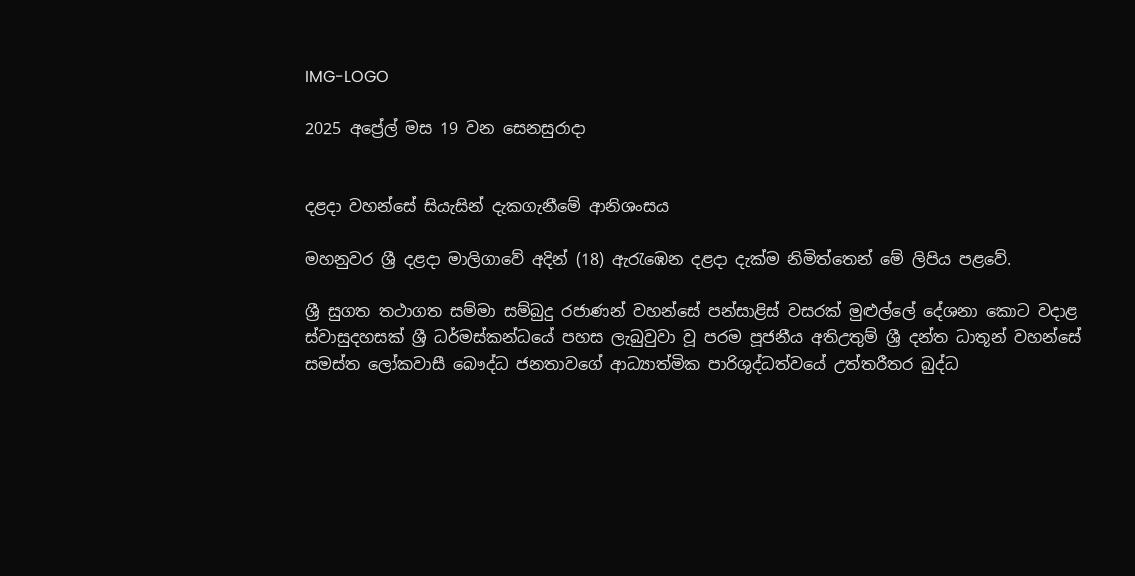IMG-LOGO

2025 අප්‍රේල් මස 19 වන සෙනසුරාදා


දළදා වහන්සේ සියැසින් දැකගැනීමේ ආනිශංසය

මහනුවර ශ්‍රී දළදා මාලිගාවේ අදින් (18) ඇරැඹෙන දළදා දැක්ම නිමිත්තෙන් මේ ලිපිය පළවේ.

ශ්‍රී සුගත තථාගත සම්මා සම්බුදු රජාණන් වහන්සේ පන්සාළිස් වසරක් මුළුල්ලේ දේශනා කොට වදාළ ස්වාසුදහසක් ශ්‍රී ධර්මස්කන්ධයේ පහස ලැබුවුවා වූ පරම පූජනීය අතිඋතුම් ශ්‍රී දන්ත ධාතූන් වහන්සේ සමස්ත ලෝකවාසී බෞද්ධ ජනතාවගේ ආධ්‍යාත්මික පාරිශුද්ධත්වයේ උත්තරීතර බුද්ධ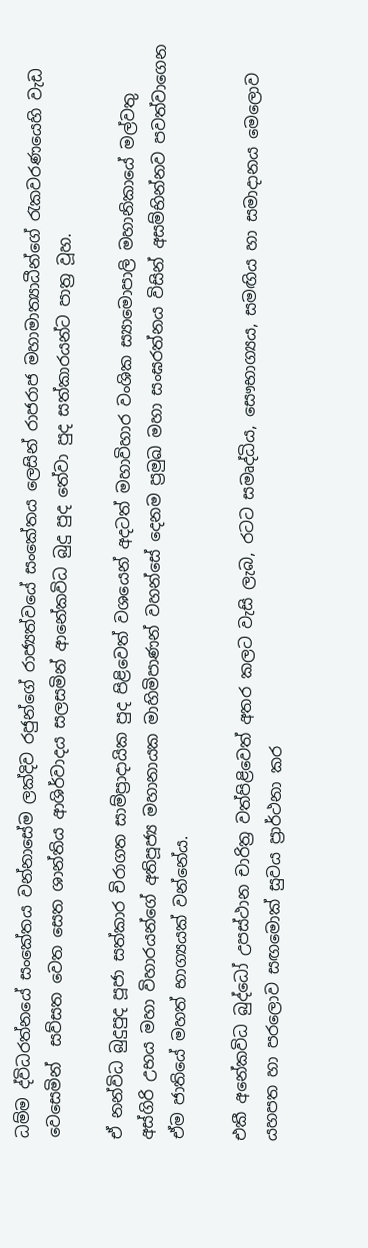ධම්ම ද්විධරත්නයේ සංකේතය වන්නාසේම ලක්දිව රජුන්ගේ රාජ්‍යත්වයේ සංකේතය ලෙසින් රාජරාජ මහාමාත්‍යාධීන්ගේ රැකවරණයෙහි වැඩ වෙසෙමින්  සව්සත වෙත සෙත ශාන්තිය ආශිර්වාදය සලසමින් ආනේකවිධ බුදු පුද තේවා පුද සත්කාරයන්ට පාත්‍ර වූහ.

ඒ නන්විධ බුදුපුද පූජා සත්කාර චිරාගත සාම්ප්‍රාදායික පුද පිළිවෙත් වශයෙන් අදටත් මහාවිහාර වංශික ස්‍යාමොපාලි මහානිකායේ මල්වතු අස්ගිරි උභය මහා විහාරයන්ගේ අතිපූජ්‍ය මහානායක මාහිමිපාණන් වහන්සේ දෙනම ප්‍රමුඛ මහා සංඝරත්නය විසින් අසම්භින්නව පවත්වාගෙන ඒම ජාතියේ මහත් භාග්‍යයක් වන්නේය.

එකී අනේකවිධ බුද්ධෝ උපස්ථාන චාරිත්‍ර වත්පිළිවෙත් අතර කලට වැසි ලැබ, රටට සමෘද්ධිය, සෞභාග්‍යය, සමඟිය හා සමාදානය මෙලොව යහපත හා පරලොව සඟමොක් සුවය ප්‍රාර්ථනා කර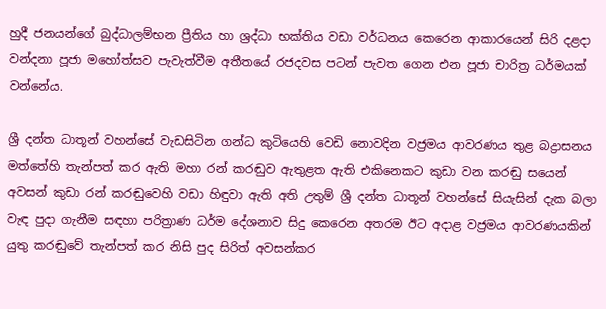හුදී ජනයන්ගේ බුද්ධාලම්භන ප්‍රීතිය හා ශ්‍රද්ධා භක්තිය වඩා වර්ධනය කෙරෙන ආකාරයෙන් සිරි දළදා වන්දනා පූජා මහෝත්සව පැවැත්වීම අතීතයේ රජදවස පටන් පැවත ගෙන එන පූජා චාරිත්‍ර ධර්මයක් වන්නේය.

ශ්‍රී දන්ත ධාතූන් වහන්සේ වැඩසිටින ගන්ධ කුටියෙහි වෙඩි නොවදින වජ්‍රමය ආවරණය තුළ බද්‍රාසනය මත්තේහි තැන්පත් කර ඇති මහා රන් කරඬුව ඇතුළත ඇති එකිනෙකට කුඩා වන කරඬු සයෙන් අවසන් කුඩා රන් කරඬුවෙහි වඩා හිඳුවා ඇති අති උතුම් ශ්‍රී දන්ත ධාතූන් වහන්සේ සියැසින් දැක බලා වැඳ පුදා ගැනීම සඳහා පරිත්‍රාණ ධර්ම දේශනාව සිදු කෙරෙන අතරම ඊට අදාළ වජ්‍රමය ආවරණයකින් යුතු කරඬුවේ තැන්පත් කර නිසි පුද සිරිත් අවසන්කර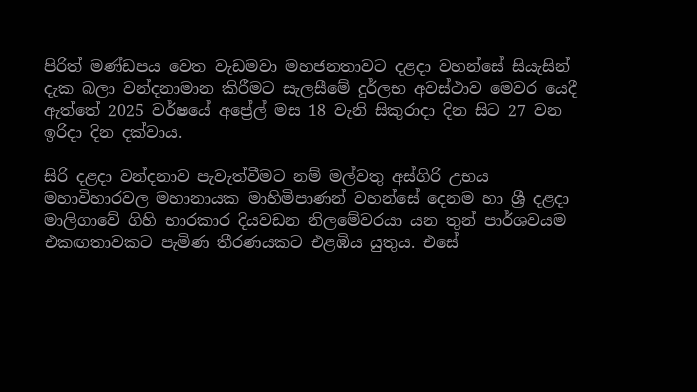පිරිත් මණ්ඩපය වෙත වැඩමවා මහජනතාවට දළදා වහන්සේ සියැසින් දැක බලා වන්දනාමාන කිරීමට සැලසීමේ දුර්ලභ අවස්ථාව මෙවර යෙදී ඇත්තේ 2025 වර්ෂයේ අප්‍රේල් මස 18 වැනි සිකුරාදා දින සිට 27 වන ඉරිදා දින දක්වාය.

සිරි දළදා වන්දනාව පැවැත්වීමට නම් මල්වතු අස්ගිරි උභය මහාවිහාරවල මහානායක මාහිමිපාණන් වහන්සේ දෙනම හා ශ්‍රී දළදා මාලිගාවේ ගිහි භාරකාර දියවඩන නිලමේවරයා යන තුන් පාර්ශවයම එකඟතාවකට පැමිණ තීරණයකට එළඹිය යුතුය. එසේ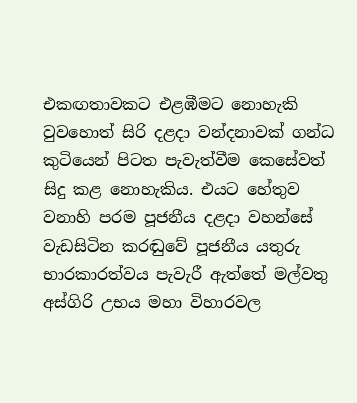එකඟතාවකට එළඹීමට නොහැකි වුවහොත් සිරි දළදා වන්දනාවක් ගන්ධ කුටියෙන් පිටත පැවැත්වීම කෙසේවත් සිදු කළ නොහැකිය. එයට හේතුව වනාහි පරම පූජනීය දළදා වහන්සේ වැඩසිටින කරඬුවේ පූජනීය යතුරු භාරකාරත්වය පැවැරී ඇත්තේ මල්වතු අස්ගිරි උභය මහා විහාරවල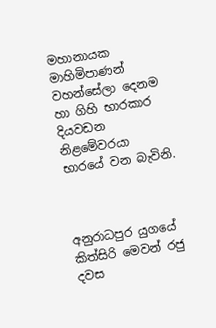මහානායක මාහිමිපාණන් වහන්සේලා දෙනම හා ගිහි භාරකාර දියවඩන නිළමේවරයා භාරයේ වන බැවිනි.



අනුරාධපුර යුගයේ කිත්සිරි මෙවන් රජු දවස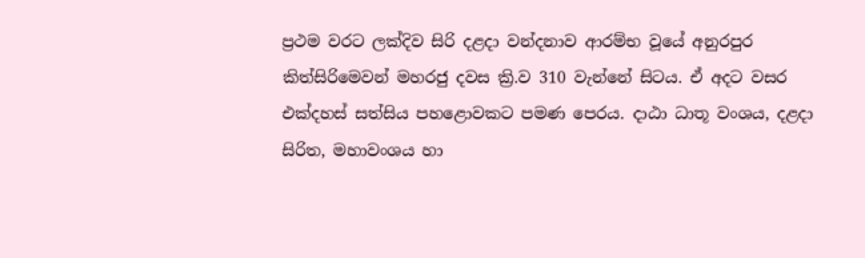ප්‍රථම වරට ලක්දිව සිරි දළදා වන්දනාව ආරම්භ වූයේ අනුරපුර කිත්සිරිමෙවන් මහරජු දවස ක්‍රි.ව 310 වැන්නේ සිටය. ඒ අදට වසර එක්දහස් සත්සිය පහළොවකට පමණ පෙරය. දාඨා ධාතූ වංශය, දළදා සිරිත, මහාවංශය හා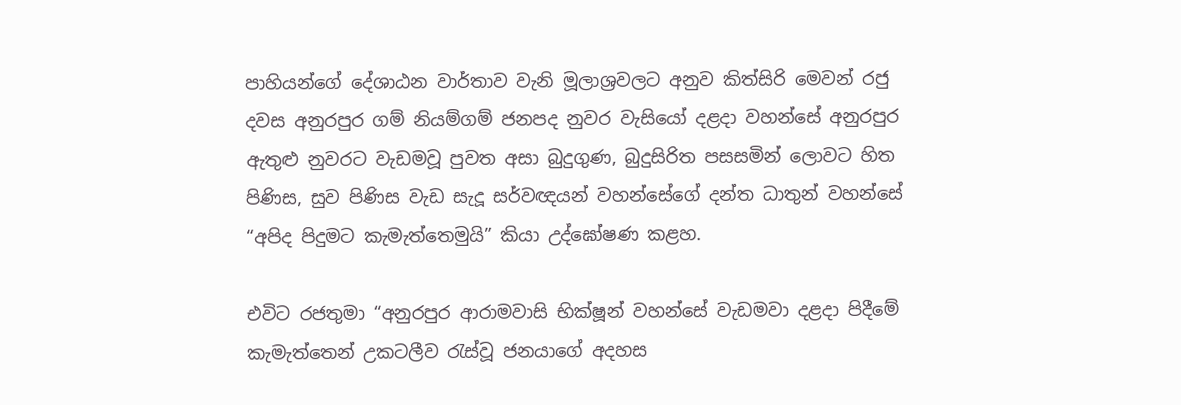පාහියන්ගේ දේශාඨන වාර්තාව වැනි මූලාශ්‍රවලට අනුව කිත්සිරි මෙවන් රජු දවස අනුරපුර ගම් නියම්ගම් ජනපද නුවර වැසියෝ දළදා වහන්සේ අනුරපුර ඇතුළු නුවරට වැඩමවූ පුවත අසා බුදුගුණ, බුදුසිරිත පසසමින් ලොවට හිත පිණිස, සුව පිණිස වැඩ සැදූ සර්වඥයන් වහන්සේගේ දන්ත ධාතුන් වහන්සේ “අපිද පිදුමට කැමැත්තෙමුයි” කියා උද්ඝෝෂණ කළහ.

එවිට රජතුමා “අනුරපුර ආරාමවාසි භික්ෂූන් වහන්සේ වැඩමවා දළදා පිදීමේ කැමැත්තෙන් උකටලීව රැස්වූ ජනයාගේ අදහස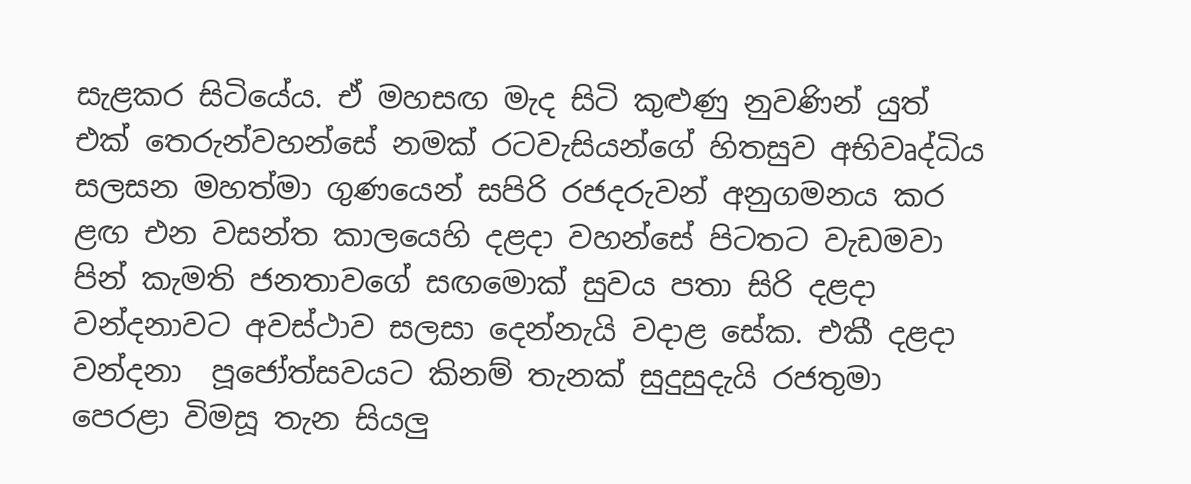සැළකර සිටියේය. ඒ මහසඟ මැද සිටි කුළුණු නුවණින් යුත් එක් තෙරුන්වහන්සේ නමක් රටවැසියන්ගේ හිතසුව අභිවෘද්ධිය සලසන මහත්මා ගුණයෙන් සපිරි රජදරුවන් අනුගමනය කර ළඟ එන වසන්ත කාලයෙහි දළදා වහන්සේ පිටතට වැඩමවා පින් කැමති ජනතාවගේ සඟමොක් සුවය පතා සිරි දළදා වන්දනාවට අවස්ථාව සලසා දෙන්නැයි වදාළ සේක. එකී දළදා වන්දනා  පූජෝත්සවයට කිනම් තැනක් සුදුසුදැයි රජතුමා පෙරළා විමසූ තැන සියලු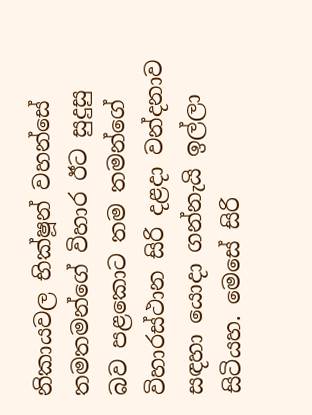නිකායවල භික්ෂූන් වහන්සේ තමතමන්ගේ විහාර ඊට සුදුසු බව පළකොට තම තමන්ගේ විහාරස්ථාන සිරි දළදා වන්දනාව සඳහා යොදා ගන්නැයි ඉල්ලා සිටියහ. මෙසේ සිරි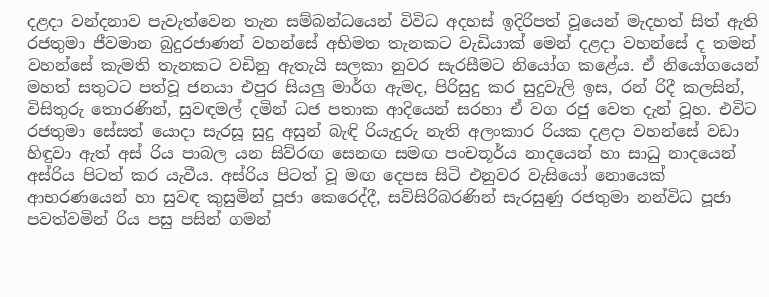දළදා වන්දනාව පැවැත්වෙන තැන සම්බන්ධයෙන් විවිධ අදහස් ඉදිරිපත් වූයෙන් මැදහත් සිත් ඇති රජතුමා ජීවමාන බුදුරජාණන් වහන්සේ අභිමත තැනකට වැඩියාක් මෙන් දළදා වහන්සේ ද තමන් වහන්සේ කැමති තැනකට වඩිනු ඇතැයි සලකා නුවර සැරසීමට නියෝග කළේය. ඒ නියෝගයෙන් මහත් සතුටට පත්වූ ජනයා එපුර සියලු මාර්ග ඇමද, පිරිසුදු කර සුදුවැලි ඉස, රන් රිදී කලසින්, විසිතුරු තොරණින්, සුවඳමල් දමින් ධජ පතාක ආදියෙන් සරහා ඒ වග රජු වෙත දැන් වූහ. එවිට රජතුමා සේසත් යොදා සැරසූ සුදු අසුන් බැඳි රියැදුරු නැති අලංකාර රියක දළදා වහන්සේ වඩා හිඳුවා ඇත් අස් රිය පාබල යන සිව්රඟ සෙනඟ සමඟ පංචතූර්ය නාදයෙන් හා සාධු නාදයෙන් අස්රිය පිටත් කර යැවීය. අස්රිය පිටත් වූ මඟ දෙපස සිටි එනුවර වැසියෝ නොයෙක් ආභරණයෙන් හා සුවඳ කුසුමින් පූජා කෙරෙද්දී, සව්සිරිබරණින් සැරසුණු රජතුමා නන්විධ පූජා පවත්වමින් රිය පසු පසින් ගමන්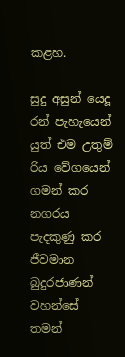කළහ.

සුදු අසුන් යෙදූ රන් පැහැයෙන් යුත් එම උතුම් රිය වේගයෙන් ගමන් කර නගරය පැදකුණු කර ජීවමාන බුදුරජාණන් වහන්සේ තමන්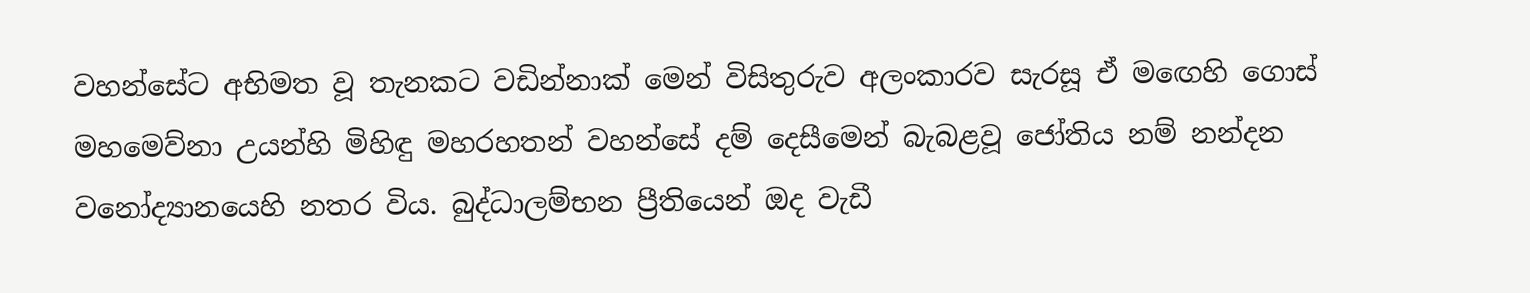වහන්සේට අභිමත වූ තැනකට වඩින්නාක් මෙන් විසිතුරුව අලංකාරව සැරසූ ඒ මඟෙහි ගොස් මහමෙව්නා උයන්හි මිහිඳු මහරහතන් වහන්සේ දම් දෙසීමෙන් බැබළවූ ජෝතිය නම් නන්දන වනෝද්‍යානයෙහි නතර විය. බුද්ධාලම්භන ප්‍රීතියෙන් ඔද වැඩී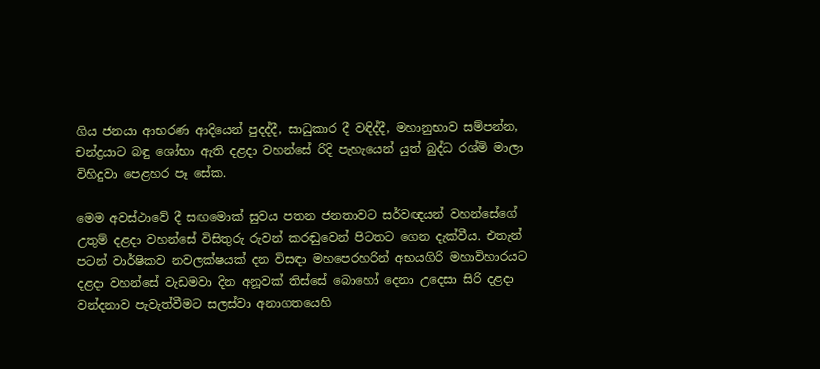ගිය ජනයා ආභරණ ආදියෙන් පුදද්දී, සාධුකාර දී වඳිද්දී, මහානුභාව සම්පන්න, චන්ද්‍රයාට බඳු ශෝභා ඇති දළදා වහන්සේ රිදි පැහැයෙන් යුත් බුද්ධ රශ්මි මාලා විහිදුවා පෙළහර පෑ සේක.

මෙම අවස්ථාවේ දී සඟමොක් සුවය පතන ජනතාවට සර්වඥයන් වහන්සේගේ උතුම් දළදා වහන්සේ විසිතුරු රුවන් කරඬුවෙන් පිටතට ගෙන දැක්වීය. එතැන් පටන් වාර්ෂිකව නවලක්ෂයක් දන විසඳා මහපෙරහරින් අභයගිරි මහාවිහාරයට දළදා වහන්සේ වැඩමවා දින අනූවක් තිස්සේ බොහෝ දෙනා උදෙසා සිරි දළදා වන්දනාව පැවැත්වීමට සලස්වා අනාගතයෙහි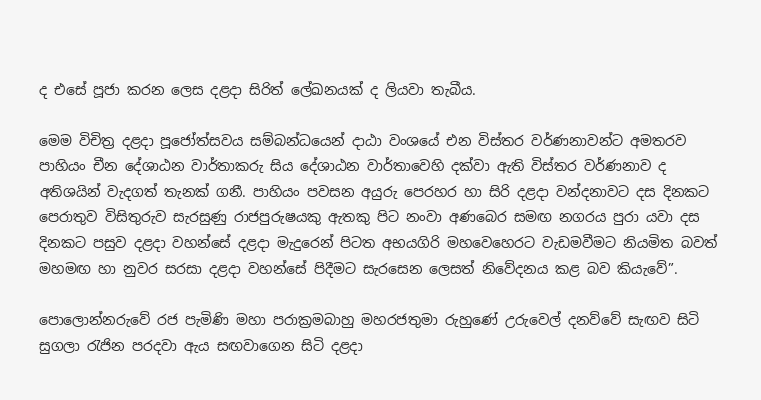ද එසේ පූජා කරන ලෙස දළදා සිරිත් ලේඛනයක් ද ලියවා තැබීය.

මෙම විචිත්‍ර දළදා පූජෝත්සවය සම්බන්ධයෙන් දාඨා වංශයේ එන විස්තර වර්ණනාවන්ට අමතරව පාහියං චීන දේශාඨන වාර්තාකරු සිය දේශාඨන වාර්තාවෙහි දක්වා ඇති විස්තර වර්ණනාව ද අතිශයින් වැදගත් තැනක් ගනී. පාහියං පවසන අයුරු පෙරහර හා සිරි දළදා වන්දනාවට දස දිනකට පෙරාතුව විසිතුරුව සැරසුණු රාජපුරුෂයකු ඇතකු පිට නංවා අණබෙර සමඟ නගරය පුරා යවා දස දිනකට පසුව දළදා වහන්සේ දළදා මැදුරෙන් පිටත අභයගිරි මහවෙහෙරට වැඩමවීමට නියමිත බවත් මහමඟ හා නුවර සරසා දළදා වහන්සේ පිදීමට සැරසෙන ලෙසත් නිවේදනය කළ බව කියැවේ”.

පොලොන්නරුවේ රජ පැමිණි මහා පරාක්‍රමබාහු මහරජතුමා රුහුණේ උරුවෙල් දනව්වේ සැඟව සිටි සුගලා රැජින පරදවා ඇය සඟවාගෙන සිටි දළදා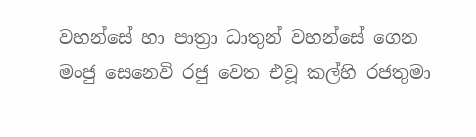වහන්සේ හා පාත්‍රා ධාතුන් වහන්සේ ගෙන මංජු සෙනෙවි රජු වෙත එවූ කල්හි රජතුමා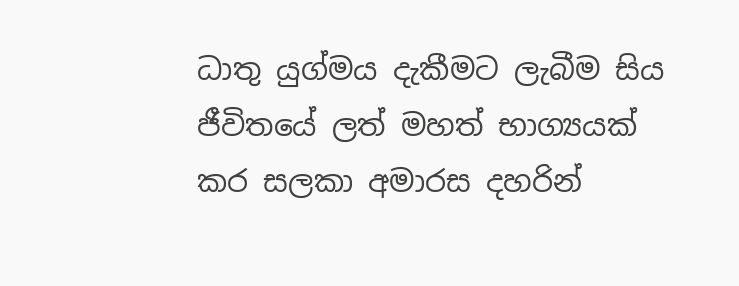ධාතු යුග්මය දැකීමට ලැබීම සිය ජීවිතයේ ලත් මහත් භාග්‍යයක් කර සලකා අමාරස දහරින්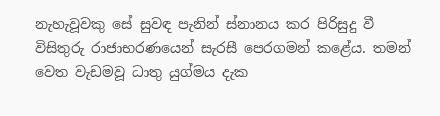නැහැවූවකු සේ සුවඳ පැනින් ස්නානය කර පිරිසුදු වී විසිතුරු රාජාභරණයෙන් සැරසී පෙරගමන් කළේය. තමන් වෙත වැඩමවූ ධාතු යුග්මය දැක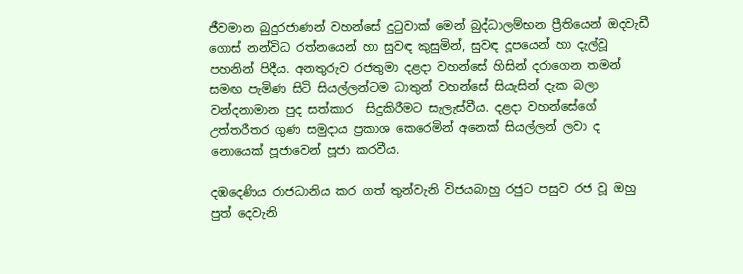ජීවමාන බුදුරජාණන් වහන්සේ දුටුවාක් මෙන් බුද්ධාලම්භන ප්‍රීතියෙන් ඔදවැඩී ගොස් නන්විධ රත්නයෙන් හා සුවඳ කුසුමින්, සුවඳ දූපයෙන් හා දැල්වූ පහනින් පිදීය. අනතුරුව රජතුමා දළදා වහන්සේ හිසින් දරාගෙන තමන් සමඟ පැමිණ සිටි සියල්ලන්ටම ධාතුන් වහන්සේ සියැසින් දැක බලා වන්දනාමාන පුද සත්කාර  සිදුකිරීමට සැලැස්වීය. දළදා වහන්සේගේ උත්තරීතර ගුණ සමුදාය ප්‍රකාශ කෙරෙමින් අනෙක් සියල්ලන් ලවා ද නොයෙක් පූජාවෙන් පූජා කරවීය.

දඹදෙණිය රාජධානිය කර ගත් තුන්වැනි විජයබාහු රජුට පසුව රජ වූ ඔහු පුත් දෙවැනි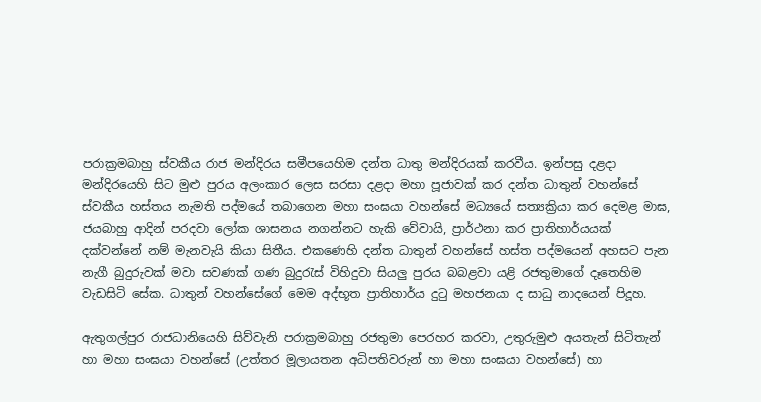පරාක්‍රමබාහු ස්වකීය රාජ මන්දිරය සමීපයෙහිම දන්ත ධාතු මන්දිරයක් කරවීය. ඉන්පසු දළදා මන්දිරයෙහි සිට මුළු පුරය අලංකාර ලෙස සරසා දළදා මහා පූජාවක් කර දන්ත ධාතුන් වහන්සේ ස්වකීය හස්තය නැමති පද්මයේ තබාගෙන මහා සංඝයා වහන්සේ මධ්‍යයේ සත්‍යක්‍රියා කර දෙමළ මාඝ, ජයබාහු ආදින් පරදවා ලෝක ශාසනය නගන්නට හැකි වේවායි, ප්‍රාර්ථනා කර ප්‍රාතිහාර්යයක් දක්වන්නේ නම් මැනවැයි කියා සිතීය. එකණෙහි දන්ත ධාතුන් වහන්සේ හස්ත පද්මයෙන් අහසට පැන නැගී බුදුරුවක් මවා සවණක් ගණ බුදුරැස් විහිදුවා සියලු පුරය බබළවා යළි රජතුමාගේ දෑතෙහිම වැඩසිටි සේක. ධාතුන් වහන්සේගේ මෙම අද්භූත ප්‍රාතිහාර්ය දුටු මහජනයා ද සාධු නාදයෙන් පිදූහ.

ඇතුගල්පුර රාජධානියෙහි සිව්වැනි පරාක්‍රමබාහු රජතුමා පෙරහර කරවා, උතුරුමුළු අයතැන් සිටිතැන් හා මහා සංඝයා වහන්සේ (උත්තර මූලායතන අධිපතිවරුන් හා මහා සංඝයා වහන්සේ) හා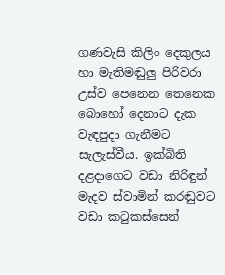ගණවැසි කිලිං දෙකුලය හා මැතිමඬුලු පිරිවරා උස්ව පෙනෙන තෙනෙක බොහෝ දෙනාට දැක වැඳපුදා ගැනීමට සැලැස්වීය. ඉක්බිති දළදාගෙට වඩා නිරිඳුන් මැදව ස්වාමින් කරඬුවට වඩා කටුකස්සෙන්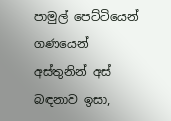පාමුල් පෙට්ටියෙන් ගණයෙන් අස්තුනින් අස් බඳනාව ඉසා,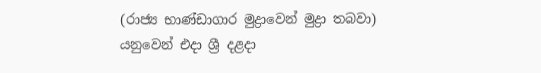(රාජ්‍ය භාණ්ඩාගාර මුද්‍රාවෙන් මුද්‍රා තබවා) යනුවෙන් එදා ශ්‍රී දළදා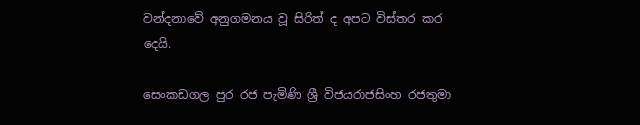වන්දනාවේ අනුගමනය වූ සිරිත් ද අපට විස්තර කර දෙයි.

සෙංකඩගල පුර රජ පැමිණි ශ්‍රී විජයරාජසිංහ රජතුමා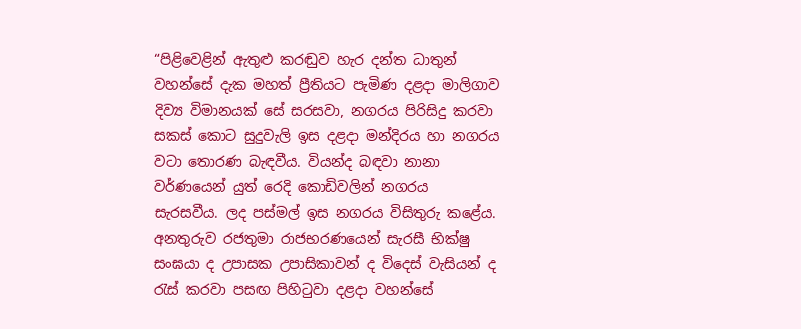“පිළිවෙළින් ඇතුළු කරඬුව හැර දන්ත ධාතුන් වහන්සේ දැක මහත් ප්‍රීතියට පැමිණ දළදා මාලිගාව දිව්‍ය විමානයක් සේ සරසවා, නගරය පිරිසිදු කරවා සකස් කොට සුදුවැලි ඉස දළදා මන්දිරය හා නගරය වටා තොරණ බැඳවීය. වියන්ද බඳවා නානා වර්ණයෙන් යුත් රෙදි කොඩිවලින් නගරය සැරසවීය. ලද පස්මල් ඉස නගරය විසිතුරු කළේය. අනතුරුව රජතුමා රාජභරණයෙන් සැරසී භික්ෂු සංඝයා ද උපාසක උපාසිකාවන් ද විදෙස් වැසියන් ද රැස් කරවා පසඟ පිහිටුවා දළදා වහන්සේ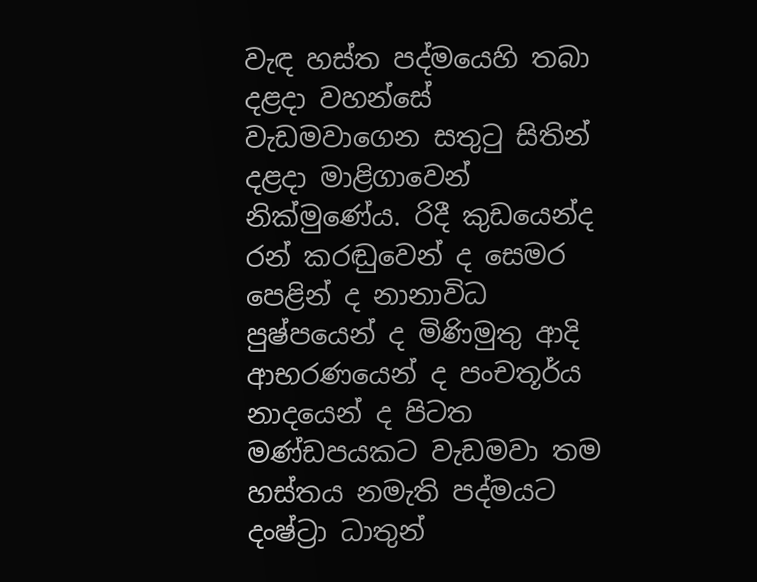වැඳ හස්ත පද්මයෙහි තබා දළදා වහන්සේ වැඩමවාගෙන සතුටු සිතින් දළදා මාළිගාවෙන් නික්මුණේය. රිදී කුඩයෙන්ද රන් කරඬුවෙන් ද සෙමර පෙළින් ද නානාවිධ පුෂ්පයෙන් ද මිණිමුතු ආදි ආභරණයෙන් ද පංචතූර්ය නාදයෙන් ද පිටත මණ්ඩපයකට වැඩමවා තම හස්තය නමැති පද්මයට දංෂ්ට්‍රා ධාතුන්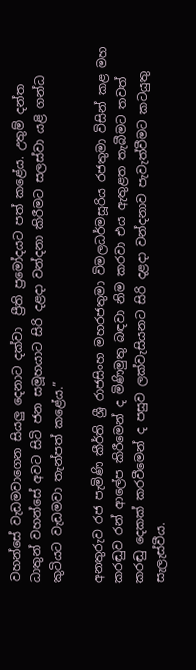වහන්සේ වැඩමවාගෙන සියලු දෙනාට දක්වා  ප්‍රීති ප්‍රමෝදයට පත් කළේය. උතුම් දන්ත ධාතුන් වහන්සේ අවට සිටි ජන සමූහයාට සිරි දළදා වන්දනා කිරීමට සලස්වා යළි ගන්ධ කුටියට වැඩමවා තැන්පත් කළේය.”

අනතුරුව රජ පැමිණි කීර්ති ශ්‍රී රාජසිංහ මහරජතුමා විමලධර්මසූරිය රජතුමා විසින් කළ මහ කරඬුව රන් ආලේප කිරීමෙන් ද මිණිමුතු බඳවා නිම කරවා එය ඇතුළත තැබීමට තවත් කරඬු දෙකක් කරවීමෙන් ද පසුව ලක්වැසියනට සිරි දළදා වන්දනාව පැවැත්වීමට කටයුතු සැලැස්වීය.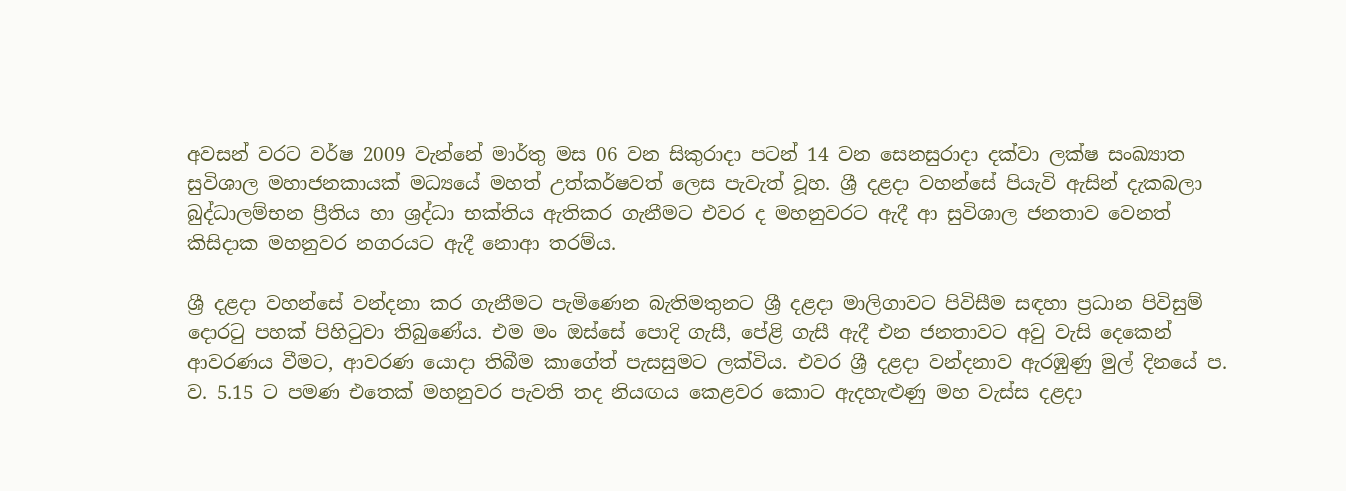අවසන් වරට වර්ෂ 2009 වැන්නේ මාර්තු මස 06 වන සිකුරාදා පටන් 14 වන සෙනසුරාදා දක්වා ලක්ෂ සංඛ්‍යාත සුවිශාල මහාජනකායක් මධ්‍යයේ මහත් උත්කර්ෂවත් ලෙස පැවැත් වූහ. ශ්‍රී දළදා වහන්සේ පියැවි ඇසින් දැකබලා බුද්ධාලම්භන ප්‍රීතිය හා ශ්‍රද්ධා භක්තිය ඇතිකර ගැනීමට එවර ද මහනුවරට ඇදී ආ සුවිශාල ජනතාව වෙනත් කිසිදාක මහනුවර නගරයට ඇදී නොආ තරම්ය.

ශ්‍රී දළදා වහන්සේ වන්දනා කර ගැනීමට පැමිණෙන බැතිමතුනට ශ්‍රී දළදා මාලිගාවට පිවිසීම සඳහා ප්‍රධාන පිවිසුම් දොරටු පහක් පිහිටුවා තිබුණේය. එම මං ඔස්සේ පොදි ගැසී, පේළි ගැසී ඇදී එන ජනතාවට අවු වැසි දෙකෙන් ආවරණය වීමට, ආවරණ යොදා තිබීම කාගේත් පැසසුමට ලක්විය. එවර ශ්‍රී දළදා වන්දනාව ඇරඹුණු මුල් දිනයේ ප. ව. 5.15 ට පමණ එතෙක් මහනුවර පැවති තද නියඟය කෙළවර කොට ඇදහැළුණු මහ වැස්ස දළදා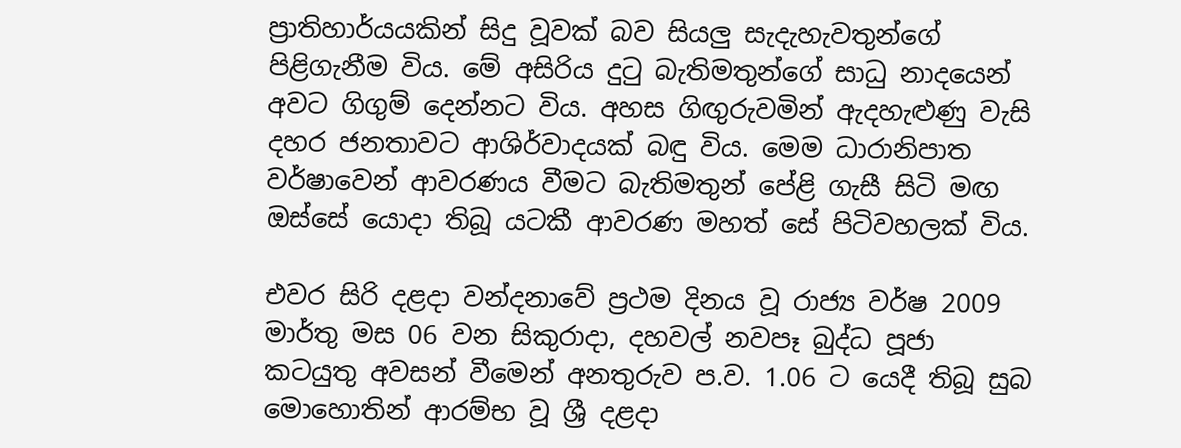ප්‍රාතිහාර්යයකින් සිදු වූවක් බව සියලු සැදැහැවතුන්ගේ පිළිගැනීම විය. මේ අසිරිය දුටු බැතිමතුන්ගේ සාධු නාදයෙන් අවට ගිගුම් දෙන්නට විය. අහස ගිඟුරුවමින් ඇදහැළුණු වැසි දහර ජනතාවට ආශිර්වාදයක් බඳු විය. මෙම ධාරානිපාත වර්ෂාවෙන් ආවරණය වීමට බැතිමතුන් පේළි ගැසී සිටි මඟ ඔස්සේ යොදා තිබූ යටකී ආවරණ මහත් සේ පිටිවහලක් විය.

එවර සිරි දළදා වන්දනාවේ ප්‍රථම දිනය වූ රාජ්‍ය වර්ෂ 2009 මාර්තු මස 06 වන සිකුරාදා, දහවල් නවපෑ බුද්ධ පූජා කටයුතු අවසන් වීමෙන් අනතුරුව ප.ව. 1.06 ට යෙදී තිබූ සුබ මොහොතින් ආරම්භ වූ ශ්‍රී දළදා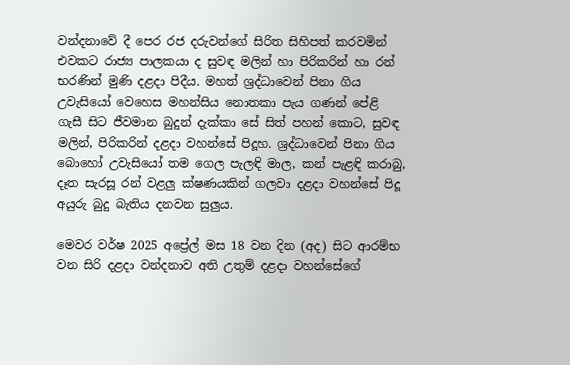වන්දනාවේ දී පෙර රජ දරුවන්ගේ සිරිත සිහිපත් කරවමින් එවකට රාජ්‍ය පාලකයා ද සුවඳ මලින් හා පිරිකරින් හා රන් භරණින් මුණි දළදා පිදීය. මහත් ශ්‍රද්ධාවෙන් පිනා ගිය උවැසියෝ වෙහෙස මහන්සිය නොතකා පැය ගණන් පේළි ගැසී සිට ජීවමාන බුදුන් දැක්කා සේ සිත් පහන් කොට, සුවඳ මලින්, පිරිකරින් දළදා වහන්සේ පිදූහ. ශ්‍රද්ධාවෙන් පිනා ගිය බොහෝ උවැසියෝ තම ගෙල පැලඳි මාල, කන් පැළඳි කරාබු, දෑත සැරසූ රන් වළලු ක්ෂණයකින් ගලවා දළදා වහන්සේ පිදූ අයුරු බුදු බැතිය දනවන සුලුය.

මෙවර වර්ෂ 2025 අප්‍රේල් මස 18 වන දින (අද) සිට ආරම්භ වන සිරි දළදා වන්දනාව අති උතුම් දළදා වහන්සේගේ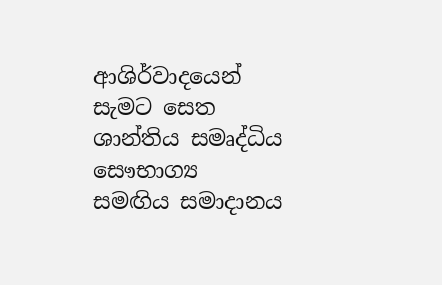ආශිර්වාදයෙන් සැමට සෙත ශාන්තිය සමෘද්ධිය සෞභාග්‍ය සමඟිය සමාදානය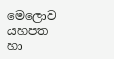මෙලොව යහපත හා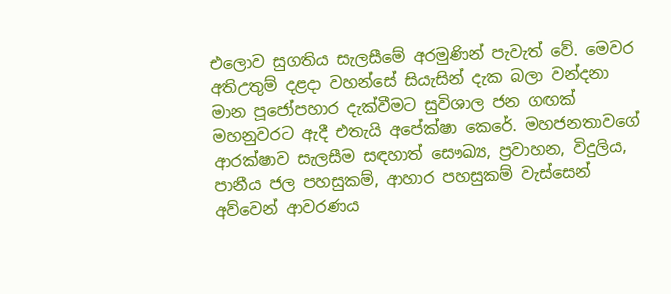එලොව සුගතිය සැලසීමේ අරමුණින් පැවැත් වේ. මෙවර අතිඋතුම් දළදා වහන්සේ සියැසින් දැක බලා වන්දනා මාන පූජෝපහාර දැක්වීමට සුවිශාල ජන ගඟක් මහනුවරට ඇදී එතැයි අපේක්ෂා කෙරේ. මහජනතාවගේ ආරක්ෂාව සැලසීම සඳහාත් සෞඛ්‍ය, ප්‍රවාහන, විදුලිය, පානීය ජල පහසුකම්, ආහාර පහසුකම් වැස්සෙන් අව්වෙන් ආවරණය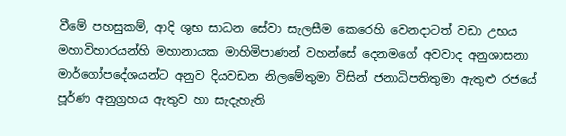වීමේ පහසුකම්, ආදි ශුභ සාධන සේවා සැලසීම කෙරෙහි වෙනදාටත් වඩා උභය මහාවිහාරයන්හි මහානායක මාහිමිපාණන් වහන්සේ දෙනමගේ අවවාද අනුශාසනා මාර්ගෝපදේශයන්ට අනුව දියවඩන නිලමේතුමා විසින් ජනාධිපතිතුමා ඇතුළු රජයේ පූර්ණ අනුග්‍රහය ඇතුව හා සැදැහැති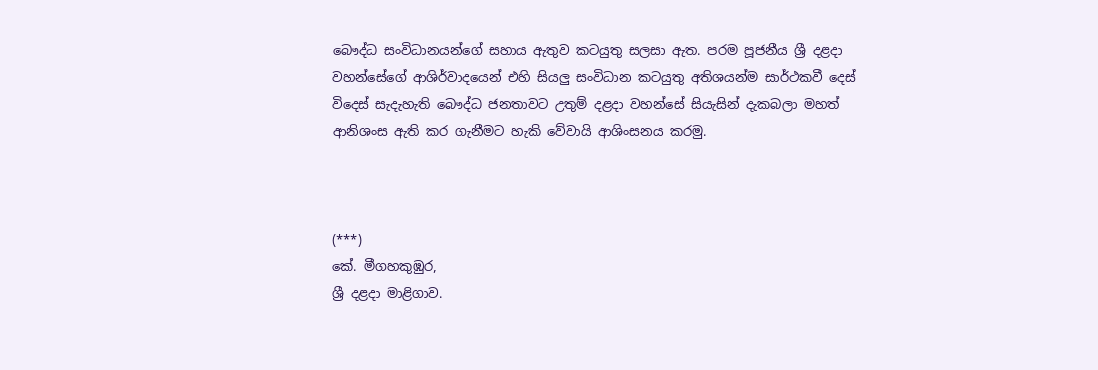බෞද්ධ සංවිධානයන්ගේ සහාය ඇතුව කටයුතු සලසා ඇත. පරම පූජනීය ශ්‍රී දළදා වහන්සේගේ ආශිර්වාදයෙන් එහි සියලු සංවිධාන කටයුතු අතිශයන්ම සාර්ථකවී දෙස් විදෙස් සැදැහැති බෞද්ධ ජනතාවට උතුම් දළදා වහන්සේ සියැසින් දැකබලා මහත් ආනිශංස ඇති කර ගැනීමට හැකි වේවායි ආශිංසනය කරමු.



(***)
කේ. මීගහකුඹුර,
ශ්‍රී දළදා මාළිගාව.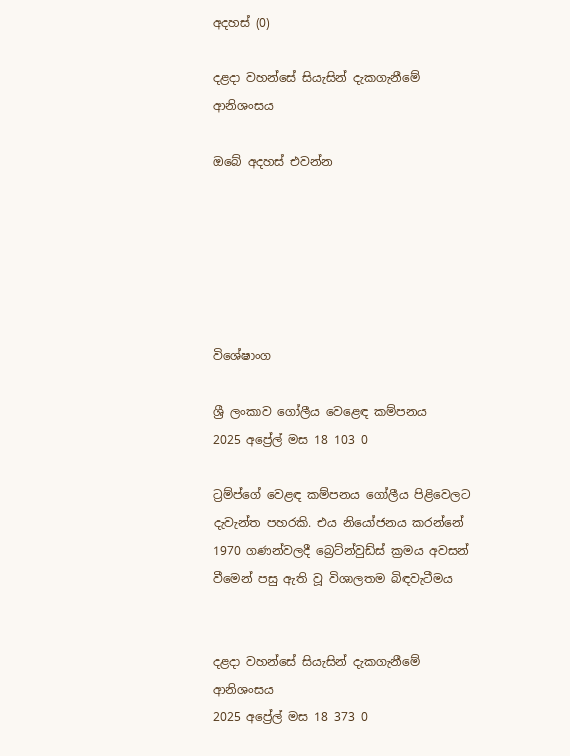අදහස් (0)

දළදා වහන්සේ සියැසින් දැකගැනීමේ ආනිශංසය

ඔබේ අදහස් එවන්න






විශේෂාංග

ශ්‍රී ලංකාව ගෝලීය වෙළෙඳ කම්පනය
2025 අප්‍රේල් මස 18 103 0

ට්‍රම්ප්ගේ වෙළඳ කම්පනය ගෝලීය පිළිවෙලට දැවැන්ත පහරකි. එය නියෝජනය කරන්නේ 1970 ගණන්වලදී බ්‍රෙට්න්වුඩ්ස් ක්‍රමය අවසන් වීමෙන් පසු ඇති වූ විශාලතම බිඳවැටීමය


දළදා වහන්සේ සියැසින් දැකගැනීමේ ආනිශංසය
2025 අප්‍රේල් මස 18 373 0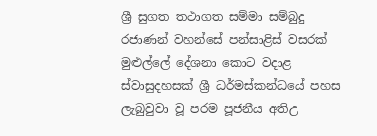ශ්‍රී සුගත තථාගත සම්මා සම්බුදු රජාණන් වහන්සේ පන්සාළිස් වසරක් මුළුල්ලේ දේශනා කොට වදාළ ස්වාසුදහසක් ශ්‍රී ධර්මස්කන්ධයේ පහස ලැබුවුවා වූ පරම පූජනීය අතිඋ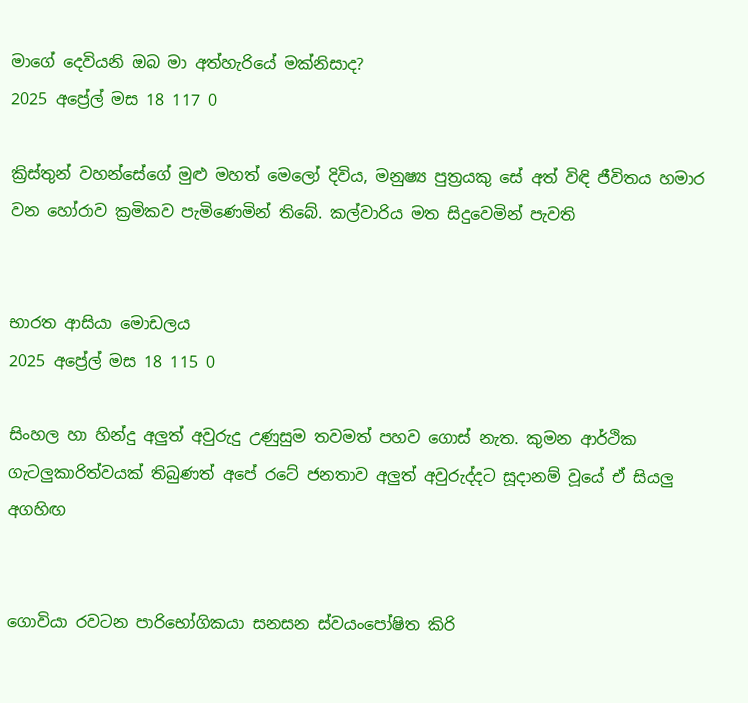මාගේ දෙවියනි ඔබ මා අත්හැරියේ මක්නිසාද?
2025 අප්‍රේල් මස 18 117 0

ක්‍රිස්තුන් වහන්සේගේ මුළු මහත් මෙලෝ දිවිය, මනුෂ්‍ය පුත්‍රයකු සේ අත් විඳි ජීවිතය හමාර වන හෝරාව ක්‍රමිකව පැමිණෙමින් තිබේ. කල්වාරිය මත සිදුවෙමින් පැවති


භාරත ආසියා මොඩලය
2025 අප්‍රේල් මස 18 115 0

සිංහල හා හින්දු අලුත් අවුරුදු උණුසුම තවමත් පහව ගොස් නැත. කුමන ආර්ථික ගැටලුකාරිත්වයක් තිබුණත් අපේ රටේ ජනතාව අලුත් අවුරුද්දට සූදානම් වූයේ ඒ සියලු අගහිඟ


ගොවියා රවටන පාරිභෝගිකයා සනසන ස්වයංපෝෂිත කිරි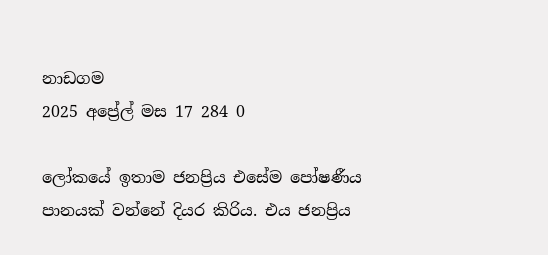නාඩගම
2025 අප්‍රේල් මස 17 284 0

ලෝකයේ ඉතාම ජනප්‍රිය එසේම පෝෂණීය පානයක් වන්නේ දියර කිරිය. එය ජනප්‍රිය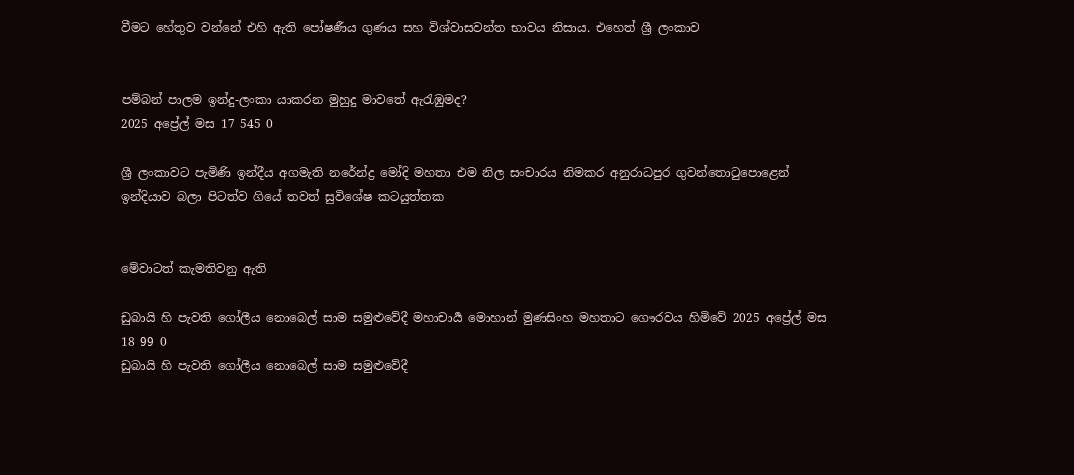වීමට හේතුව වන්නේ එහි ඇති පෝෂණීය ගුණය සහ විශ්වාසවන්ත භාවය නිසාය. එහෙත් ශ්‍රී ලංකාව


පම්බන් පාලම ඉන්දු-ලංකා යාකරන මුහුදු මාවතේ ඇරැඹුමද?
2025 අප්‍රේල් මස 17 545 0

ශ්‍රී ලංකාවට පැමිණි ඉන්දීය අගමැති නරේන්ද්‍ර මෝදි මහතා එම නිල සංචාරය නිමකර අනුරාධපුර ගුවන්තොටුපොළෙන් ඉන්දියාව බලා පිටත්ව ගියේ තවත් සුවිශේෂ කටයුත්තක


මේවාටත් කැමතිවනු ඇති

ඩුබායි හි පැවති ගෝලීය නොබෙල් සාම සමුළුවේදී මහාචාර්‍ය මොහාන් මුණසිංහ මහතාට ගෞරවය හිමිවේ 2025 අප්‍රේල් මස 18 99 0
ඩුබායි හි පැවති ගෝලීය නොබෙල් සාම සමුළුවේදී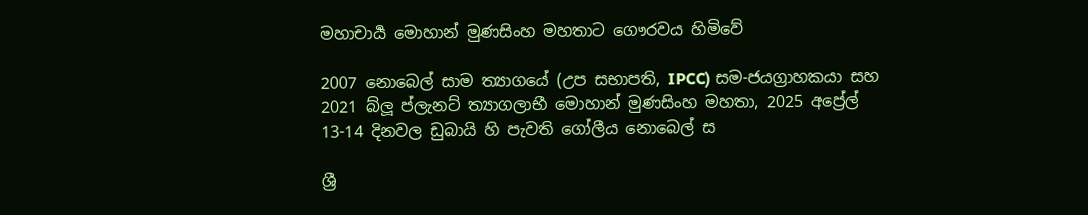මහාචාර්‍ය මොහාන් මුණසිංහ මහතාට ගෞරවය හිමිවේ

2007 නොබෙල් සාම ත්‍යාගයේ (උප සභාපති, IPCC) සම-ජයග්‍රාහකයා සහ 2021 බ්ලූ ප්ලැනට් ත්‍යාගලාභී මොහාන් මුණසිංහ මහතා, 2025 අප්‍රේල් 13-14 දිනවල ඩුබායි හි පැවති ගෝලීය නොබෙල් ස

ශ්‍රී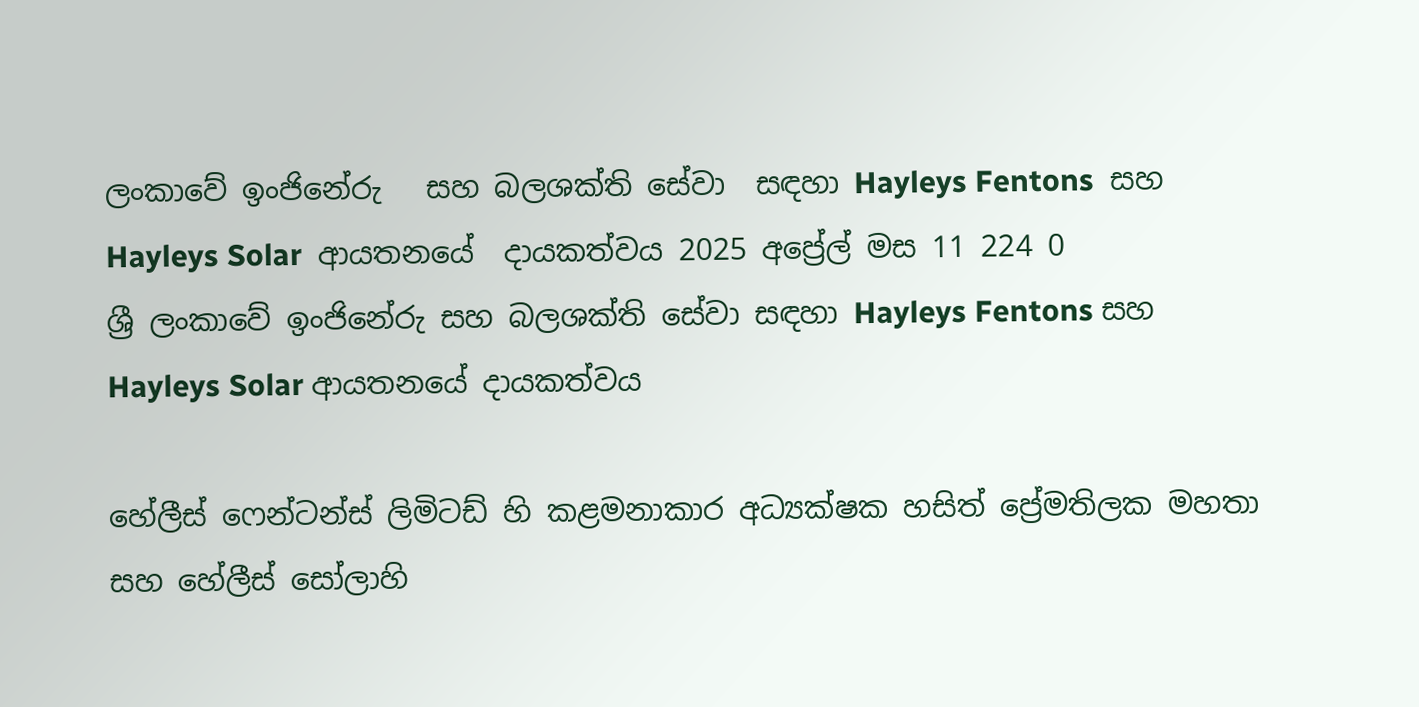ලංකාවේ ඉංජිනේරු   සහ බලශක්ති සේවා  සඳහා Hayleys Fentons  සහ Hayleys Solar  ආයතනයේ  දායකත්වය 2025 අප්‍රේල් මස 11 224 0
ශ්‍රී ලංකාවේ ඉංජිනේරු සහ බලශක්ති සේවා සඳහා Hayleys Fentons සහ Hayleys Solar ආයතනයේ දායකත්වය

හේලීස් ෆෙන්ටන්ස් ලිමිටඩ් හි කළමනාකාර අධ්‍යක්ෂක හසිත් ප්‍රේමතිලක මහතා සහ හේලීස් සෝලාහි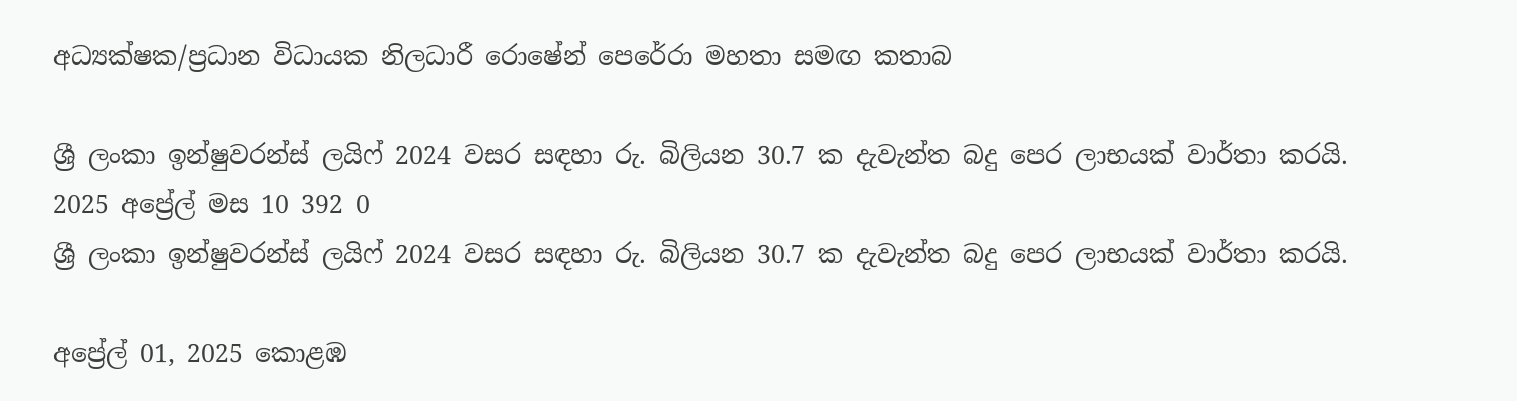අධ්‍යක්ෂක/ප්‍රධාන විධායක නිලධාරී රොෂේන් පෙරේරා මහතා සමඟ කතාබ

ශ්‍රී ලංකා ඉන්ෂුවරන්ස් ලයිෆ් 2024 වසර සඳහා රු. බිලියන 30.7 ක දැවැන්ත බදු පෙර ලාභයක් වාර්තා කරයි. 2025 අප්‍රේල් මස 10 392 0
ශ්‍රී ලංකා ඉන්ෂුවරන්ස් ලයිෆ් 2024 වසර සඳහා රු. බිලියන 30.7 ක දැවැන්ත බදු පෙර ලාභයක් වාර්තා කරයි.

අප්‍රේල් 01, 2025 කොළඹ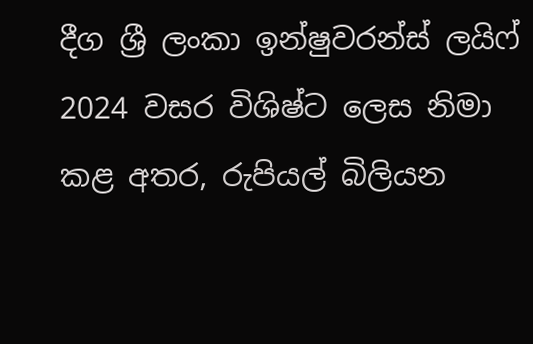දීග ශ්‍රී ලංකා ඉන්ෂුවරන්ස් ලයිෆ් 2024 වසර විශිෂ්ට ලෙස නිමා කළ අතර, රුපියල් බිලියන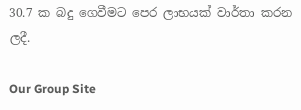30.7 ක බදු ගෙවීමට පෙර ලාභයක් වාර්තා කරන ලදී.

Our Group Site